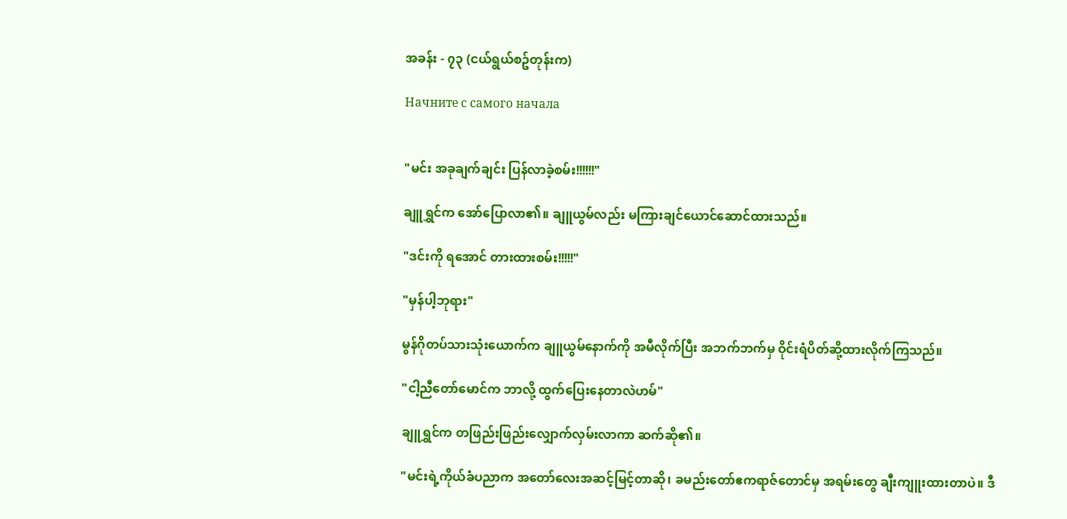အခန်း - ၇၃ (ငယ်ရွယ်စဥ်တုန်းက)

Начните с самого начала


"မင်း အခုချက်ချင်း ပြန်လာခဲ့စမ်း!!!!!!"

ချူရွှင်က အော်ပြောလာ၏။ ချူယွမ်လည်း မကြားချင်ယောင်ဆောင်ထားသည်။

"ဒင်းကို ရအောင် တားထားစမ်း!!!!!"

"မှန်ပါ့ဘုရား"

မွန်ဂိုတပ်သားသုံးယောက်က ချူယွမ်နောက်ကို အမီလိုက်ပြီး အဘက်ဘက်မှ ဝိုင်းရံပိတ်ဆို့ထားလိုက်ကြသည်။

"ငါ့ညီတော်မောင်က ဘာလို့ ထွက်ပြေးနေတာလဲဟမ်"

ချူရွှင်က တဖြည်းဖြည်းလျှောက်လှမ်းလာကာ ဆက်ဆို၏။

"မင်းရဲ့ကိုယ်ခံပညာက အတော်လေးအဆင့်မြင့်တာဆို၊ ခမည်းတော်ဧကရာဇ်တောင်မှ အရမ်းတွေ ချီးကျူးထားတာပဲ။ ဒီ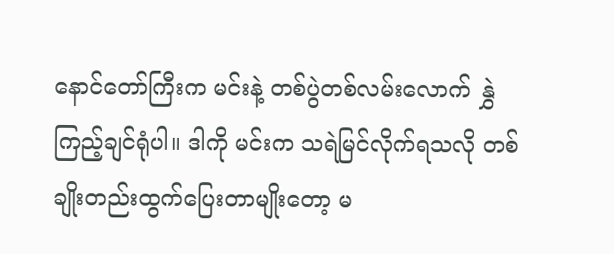နောင်တော်ကြီးက မင်းနဲ့ တစ်ပွဲတစ်လမ်းလောက် နွှဲကြည့်ချင်ရုံပါ။ ဒါကို မင်းက သရဲမြင်လိုက်ရသလို တစ်ချိုးတည်းထွက်ပြေးတာမျိုးတော့ မ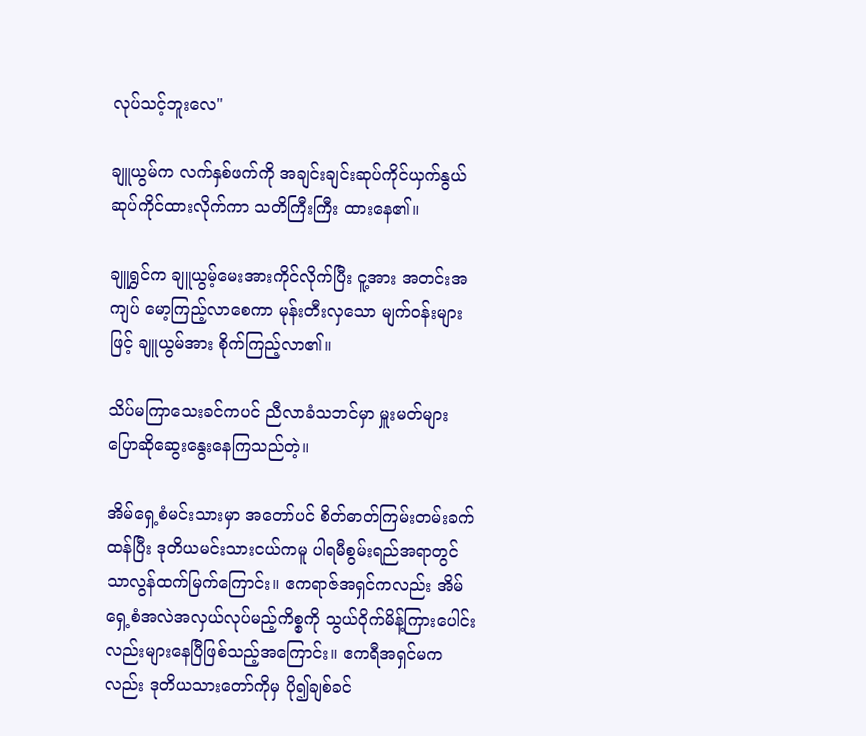လုပ်သင့်ဘူးလေ"

ချူယွမ်က လက်နှစ်ဖက်ကို အချင်းချင်းဆုပ်ကိုင်ယှက်နွယ်ဆုပ်ကိုင်ထားလိုက်ကာ သတိကြီးကြီး ထားနေ၏။

ချူရွှင်က ချူယွမ့်မေးအားကိုင်လိုက်ပြီး ငူ့အား အတင်းအကျပ် မော့ကြည့်လာစေကာ မုန်းတီးလှသော မျက်ဝန်းများဖြင့် ချူယွမ်အား စိုက်ကြည့်လာ၏။

သိပ်မကြာသေးခင်ကပင် ညီလာခံသဘင်မှာ မှူးမတ်များ ပြောဆိုဆွေးနွေးနေကြသည်တဲ့။

အိမ်ရှေ့စံမင်းသားမှာ အတော်ပင် စိတ်ဓာတ်ကြမ်းတမ်းခက်ထန်ပြီး ဒုတိယမင်းသားငယ်ကမူ ပါရမီစွမ်းရည်အရာတွင် သာလွန်ထက်မြက်ကြောင်း။ ဧကရာဇ်အရှင်ကလည်း အိမ်ရှေ့စံအလဲအလှယ်လုပ်မည့်ကိစ္စကို သွယ်ဝိုက်မိန့်ကြားပေါင်းလည်းများနေပြီဖြစ်သည့်အကြောင်း။ ဧကရီအရှင်မကလည်း ဒုတိယသားတော်ကိုမှ ပို၍ချစ်ခင်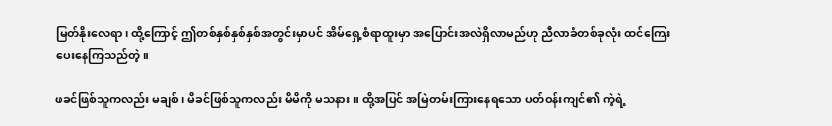မြတ်နိုးလေရာ၊ ထို့ကြောင့် ဤတစ်နှစ်နှစ်နှစ်အတွင်းမှာပင် အိမ်ရှေ့စံရာထူးမှာ အပြောင်းအလဲရှိလာမည်ဟု ညီလာခံတစ်ခုလုံး ထင်ကြေးပေးနေကြသည်တဲ့။

ဖခင်ဖြစ်သူကလည်း မချစ်၊ မိခင်ဖြစ်သူကလည်း မိမိကို မသနား။ ထို့အပြင် အမြဲတမ်းကြားနေရသော ပတ်ဝန်းကျင်၏ ကဲ့ရဲ့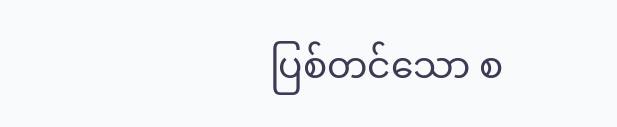ပြစ်တင်သော စ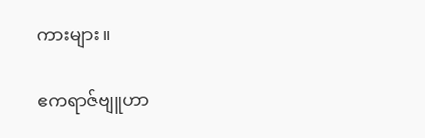ကားများ။

ဧကရာဇ်ဗျူဟာ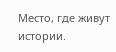Место, где живут истории.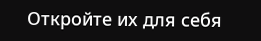Откройте их для себя